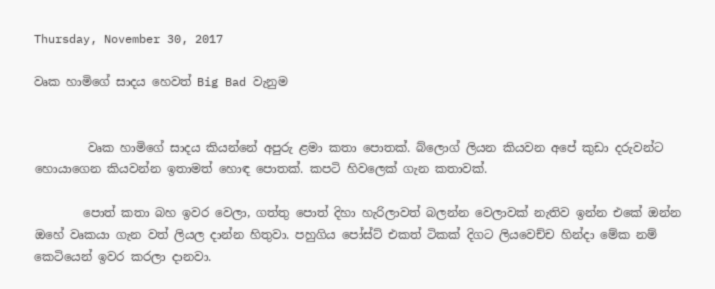Thursday, November 30, 2017

වෘක හාමිගේ සාදය හෙවත් Big Bad වැනුම


         වෘක හාමිගේ සාදය කියන්නේ අපුරු ළමා කතා පොතක්. බ්ලොග් ලියන කියවන අපේ කුඩා දරුවන්ට හොයාගෙන කියවන්න ඉතාමත් හොඳ පොතක්. කපටි හිවලෙක් ගැන කතාවක්.

        පොත් කතා බහ ඉවර වෙලා, ගත්තු පොත් දිහා හැරිලාවත් බලන්න වෙලාවක් නැතිව ඉන්න එකේ ඔන්න ඔහේ වෘකයා ගැන වත් ලියල දාන්න හිතුවා. පහුගිය පෝස්ට් එකත් ටිකක් දිගට ලියවෙච්ච හින්දා මේක නම් කෙටියෙන් ඉවර කරලා දානවා.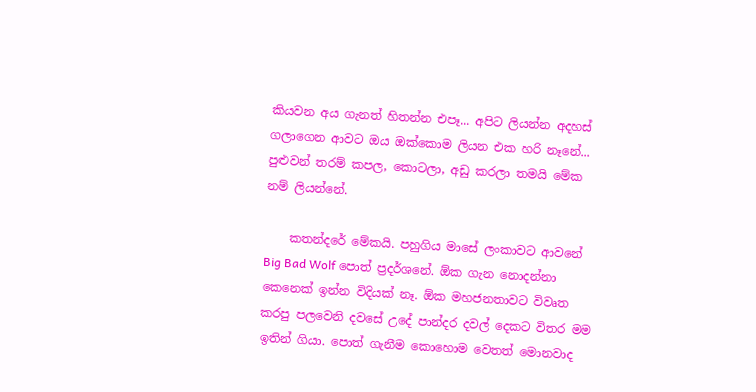කියවන අය ගැනත් හිතන්න එපෑ... අපිට ලියන්න අදහස් ගලාගෙන ආවට ඔය ඔක්කොම ලියන එක හරි නෑනේ... පුළුවන් තරම් කපල, කොටලා, අඩු කරලා තමයි මේක නම් ලියන්නේ.

    කතන්දරේ මේකයි. පහුගිය මාසේ ලංකාවට ආවනේ Big Bad Wolf පොත් ප්‍රදර්ශනේ. ඕක ගැන නොදන්නා කෙනෙක් ඉන්න විදියක් නෑ. ඕක මහජනතාවට විවෘත කරපු පලවෙනි දවසේ උදේ පාන්දර දවල් දෙකට විතර මම ඉතින් ගියා. පොත් ගැනීම කොහොම වෙතත් මොනවාද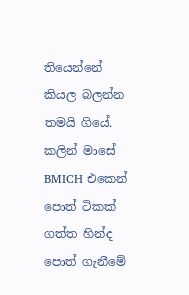තියෙන්නේ කියල බලන්න තමයි ගියේ. කලින් මාසේ BMICH එකෙන් පොත් ටිකක් ගත්ත හින්ද පොත් ගැනීමේ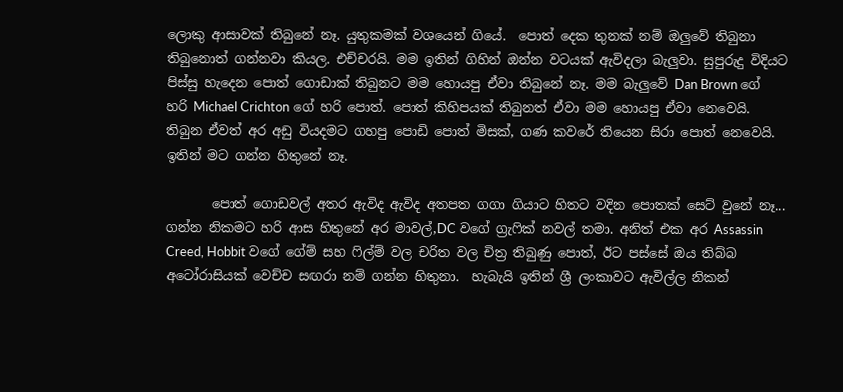ලොකු ආසාවක් තිබුනේ නෑ. යුතුකමක් වශයෙන් ගියේ.  පොත් දෙක තුනක් නම් ඔලුවේ තිබුනා තිබුනොත් ගන්නවා කියල. එච්චරයි. මම ඉතින් ගිහින් ඔන්න වටයක් ඇවිදලා බැලුවා. සුපුරුදු විදියට පිස්සු හැදෙන පොත් ගොඩාක් තිබුනට මම හොයපු ඒවා තිබුනේ නෑ. මම බැලුවේ Dan Brown ගේ හරි Michael Crichton ගේ හරි පොත්. පොත් කිහිපයක් තිබුනත් ඒවා මම හොයපු ඒවා නෙවෙයි. තිබුන ඒවත් අර අඩු වියදමට ගහපු පොඩි පොත් මිසක්, ගණ කවරේ තියෙන සිරා පොත් නෙවෙයි. ඉතින් මට ගන්න හිතුනේ නෑ.

       පොත් ගොඩවල් අතර ඇවිද ඇවිද අතපත ගගා ගියාට හිතට වදින පොතක් සෙට් වුනේ නෑ... ගන්න නිකමට හරි ආස හිතුනේ අර මාවල්,DC වගේ ග්‍රැෆික් නවල් තමා. අනිත් එක අර Assassin Creed, Hobbit වගේ ගේම් සහ ෆිල්ම් වල චරිත වල චිත්‍ර තිබුණු පොත්, ඊට පස්සේ ඔය තිබ්බ අටෝරාසියක් වෙච්ච සඟරා නම් ගන්න හිතුනා.  හැබැයි ඉතින් ශ්‍රී ලංකාවට ඇවිල්ල නිකන්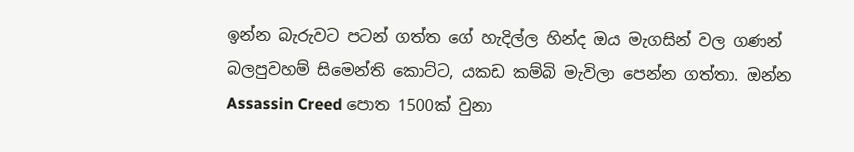ඉන්න බැරුවට පටන් ගත්ත ගේ හැදිල්ල හින්ද ඔය මැගසින් වල ගණන් බලපුවහම් සිමෙන්ති කොට්ට, යකඩ කම්බි මැවිලා පෙන්න ගත්තා. ඔන්න Assassin Creed පොත 1500ක් වුනා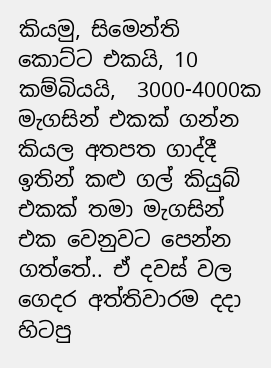කියමු, සිමෙන්ති කොට්ට එකයි, 10 කම්බියයි,  3000-4000ක මැගසින් එකක් ගන්න කියල අතපත ගාද්දී ඉතින් කළු ගල් කියුබ් එකක් තමා මැගසින් එක වෙනුවට පෙන්න ගත්තේ.. ඒ දවස් වල ගෙදර අත්තිවාරම දදා හිටපු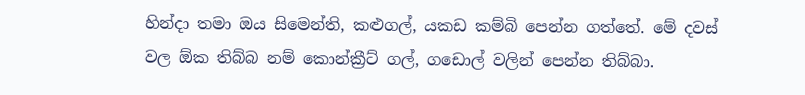හින්දා තමා ඔය සිමෙන්ති, කළුගල්, යකඩ කම්බි පෙන්න ගත්තේ. මේ දවස් වල ඕක තිබ්බ නම් කොන්ක්‍රීට් ගල්, ගඩොල් වලින් පෙන්න තිබ්බා.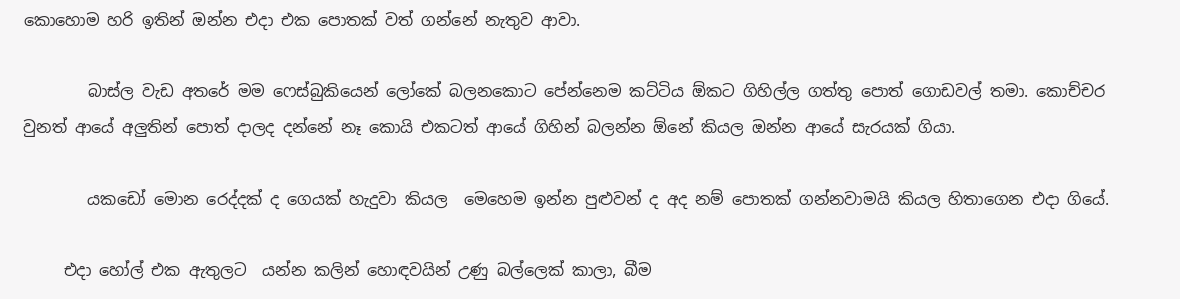කොහොම හරි ඉතින් ඔන්න එදා එක පොතක් වත් ගන්නේ නැතුව ආවා.

        බාස්ල වැඩ අතරේ මම ෆෙස්බුකියෙන් ලෝකේ බලනකොට පේන්නෙම කට්ටිය ඕකට ගිහිල්ල ගත්තු පොත් ගොඩවල් තමා. කොච්චර වුනත් ආයේ අලුතින් පොත් දාලද දන්නේ නෑ කොයි එකටත් ආයේ ගිහින් බලන්න ඕනේ කියල ඔන්න ආයේ සැරයක් ගියා.

        යකඩෝ මොන රෙද්දක් ද ගෙයක් හැදුවා කියල  මෙහෙම ඉන්න පුළුවන් ද අද නම් පොතක් ගන්නවාමයි කියල හිතාගෙන එදා ගියේ.

     එදා හෝල් එක ඇතුලට  යන්න කලින් හොඳවයින් උණු බල්ලෙක් කාලා, බීම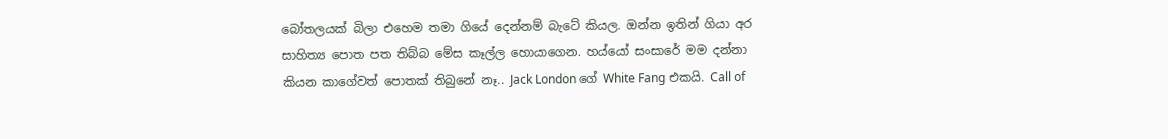බෝතලයක් බිලා එහෙම තමා ගියේ දෙන්නම් බැටේ කියල. ඔන්න ඉතින් ගියා අර සාහිත්‍ය පොත පත තිබ්බ මේස කෑල්ල හොයාගෙන. හය්යෝ සංසාරේ මම දන්නා කියන කාගේවත් පොතක් තිබුනේ නෑ.. Jack London ගේ White Fang එකයි. Call of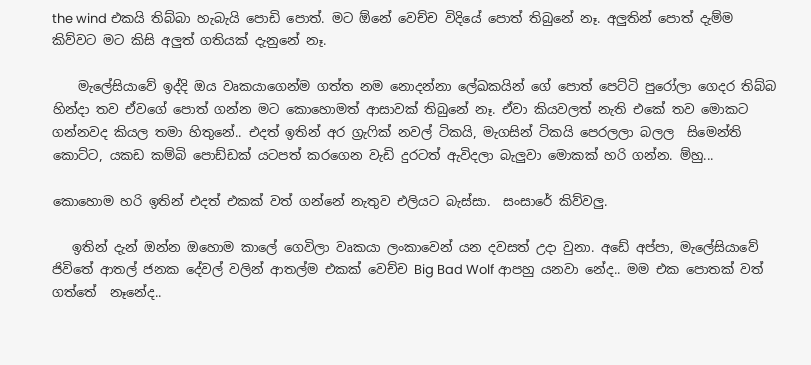the wind එකයි තිබ්බා හැබැයි පොඩි පොත්. මට ඕනේ වෙච්ච විදියේ පොත් තිබුනේ නෑ. අලුතින් පොත් දැම්ම කිව්වට මට කිසි අලුත් ගතියක් දැනුනේ නෑ.

    මැලේසියාවේ ඉද්දි ඔය වෘකයාගෙන්ම ගත්ත නම නොදන්නා ලේඛකයින් ගේ පොත් පෙට්ටි පුරෝලා ගෙදර තිබ්බ හින්දා තව ඒවගේ පොත් ගන්න මට කොහොමත් ආසාවක් තිබුනේ නෑ. ඒවා කියවලත් නැති එකේ තව මොකට ගන්නවද කියල තමා හිතුනේ.. එදත් ඉතින් අර ග්‍රැෆික් නවල් ටිකයි, මැගසින් ටිකයි පෙරලලා බලල  සිමෙන්ති කොට්ට, යකඩ කම්බි පොඩ්ඩක් යටපත් කරගෙන වැඩි දුරටත් ඇවිදලා බැලුවා මොකක් හරි ගන්න. ම්හු...

කොහොම හරි ඉතින් එදත් එකක් වත් ගන්නේ නැතුව එලියට බැස්සා.  සංසාරේ කිව්වලු.

   ඉතින් දැන් ඔන්න ඔහොම කාලේ ගෙවිලා වෘකයා ලංකාවෙන් යන දවසත් උදා වුනා. අඩේ අප්පා, මැලේසියාවේ ජිවිතේ ආතල් ජනක දේවල් වලින් ආතල්ම එකක් වෙච්ච Big Bad Wolf ආපහු යනවා නේද.. මම එක පොතක් වත් ගත්තේ  නෑනේද..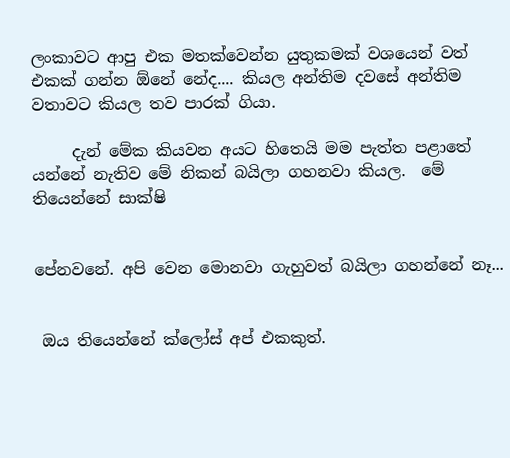ලංකාවට ආපු එක මතක්වෙන්න යුතුකමක් වශයෙන් වත් එකක් ගන්න ඕනේ නේද.... කියල අන්තිම දවසේ අන්තිම වතාවට කියල තව පාරක් ගියා.

     දැන් මේක කියවන අයට හිතෙයි මම පැත්ත පළාතේ යන්නේ නැතිව මේ නිකන් බයිලා ගහනවා කියල.  මේ තියෙන්නේ සාක්ෂි


පේනවනේ. අපි වෙන මොනවා ගැහුවත් බයිලා ගහන්නේ නෑ...


 ඔය තියෙන්නේ ක්ලෝස් අප් එකකුත්.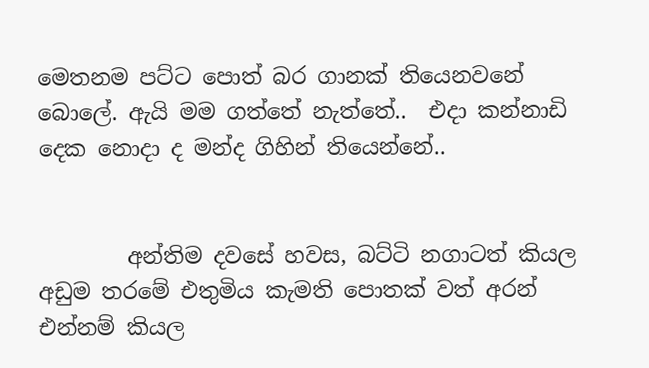මෙතනම පට්ට පොත් බර ගානක් තියෙනවනේ බොලේ. ඇයි මම ගත්තේ නැත්තේ..  එදා කන්නාඩි දෙක නොදා ද මන්ද ගිහින් තියෙන්නේ..


        අන්තිම දවසේ හවස, බට්ටි නගාටත් කියල අඩුම තරමේ එතුමිය කැමති පොතක් වත් අරන් එන්නම් කියල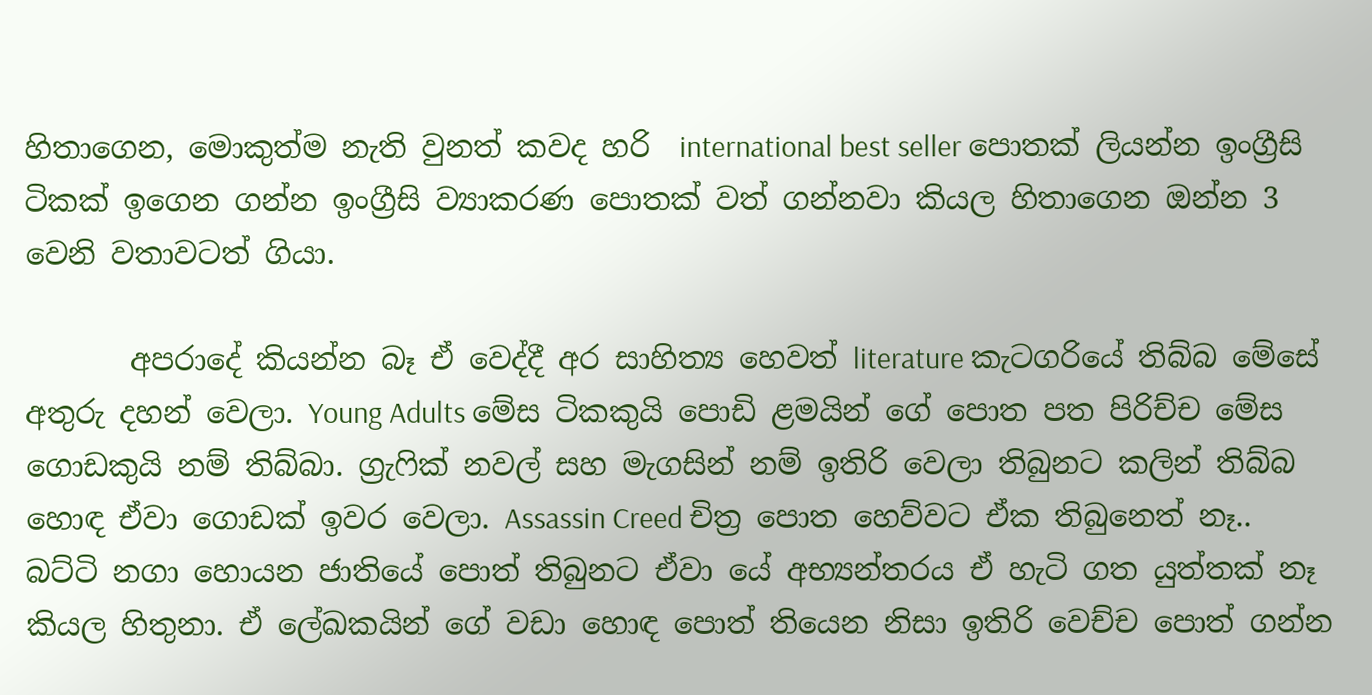හිතාගෙන, මොකුත්ම නැති වුනත් කවද හරි  international best seller පොතක් ලියන්න ඉංග්‍රීසි ටිකක් ඉගෙන ගන්න ඉංග්‍රීසි ව්‍යාකරණ පොතක් වත් ගන්නවා කියල හිතාගෙන ඔන්න 3 වෙනි වතාවටත් ගියා.

       අපරාදේ කියන්න බෑ ඒ වෙද්දී අර සාහිත්‍ය හෙවත් literature කැටගරියේ තිබ්බ මේසේ අතුරු දහන් වෙලා. Young Adults මේස ටිකකුයි පොඩි ළමයින් ගේ පොත පත පිරිච්ච මේස ගොඩකුයි නම් තිබ්බා. ග්‍රැෆික් නවල් සහ මැගසින් නම් ඉතිරි වෙලා තිබුනට කලින් තිබ්බ හොඳ ඒවා ගොඩක් ඉවර වෙලා. Assassin Creed චිත්‍ර පොත හෙව්වට ඒක තිබුනෙත් නෑ.. බට්ටි නගා හොයන ජාතියේ පොත් තිබුනට ඒවා යේ අභ්‍යන්තරය ඒ හැටි ගත යුත්තක් නෑ කියල හිතුනා. ඒ ලේඛකයින් ගේ වඩා හොඳ පොත් තියෙන නිසා ඉතිරි වෙච්ච පොත් ගන්න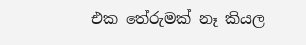එක තේරුමක් නෑ කියල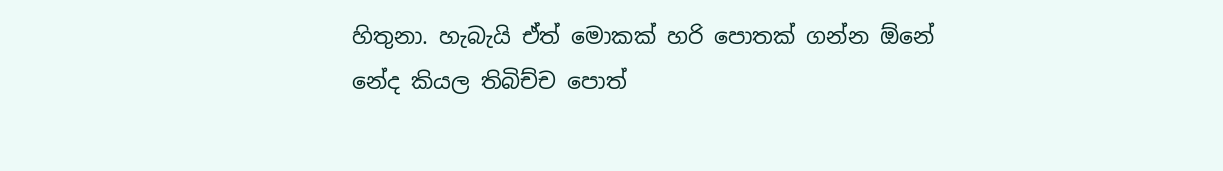හිතුනා. හැබැයි ඒත් මොකක් හරි පොතක් ගන්න ඕනේ නේද කියල තිබිච්ච පොත්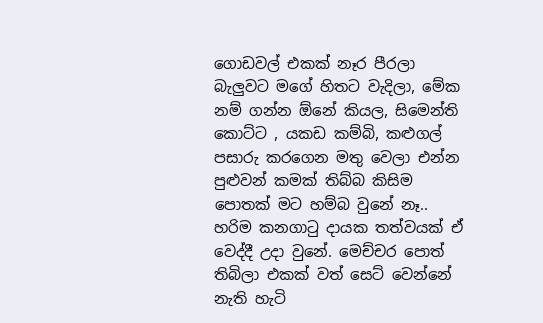ගොඩවල් එකක් නෑර පීරලා බැලුවට මගේ හිතට වැදිලා, මේක නම් ගන්න ඕනේ කියල, සිමෙන්ති කොට්ට , යකඩ කම්බි, කළුගල් පසාරු කරගෙන මතු වෙලා එන්න පුළුවන් කමක් තිබ්බ කිසිම පොතක් මට හම්බ වුනේ නෑ..  හරිම කනගාටු දායක තත්වයක් ඒ වෙද්දී උදා වුනේ. මෙච්චර පොත් තිබිලා එකක් වත් සෙට් වෙන්නේ නැති හැටි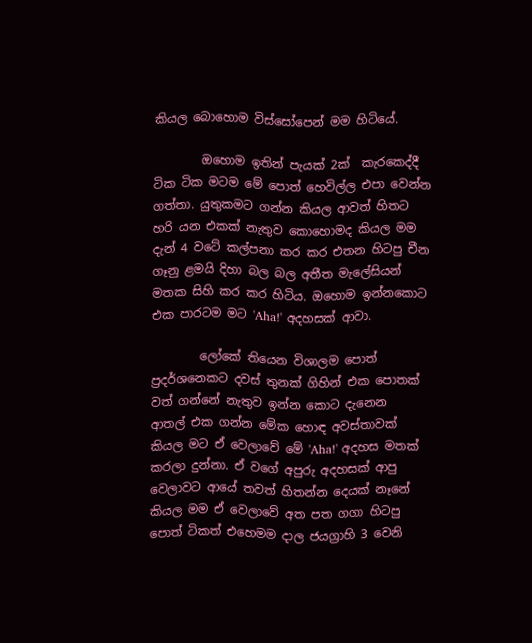කියල බොහොම විස්සෝපෙන් මම හිටියේ.

        ඔහොම ඉතින් පැයක් 2ක්  කැරකෙද්දී ටික ටික මටම මේ පොත් හෙවිල්ල එපා වෙන්න ගත්තා. යුතුකමට ගන්න කියල ආවත් හිතට හරි යන එකක් නැතුව කොහොමද කියල මම දැන් 4 වටේ කල්පනා කර කර එතන හිටපු චීන ගෑනු ළමයි දිහා බල බල අතීත මැලේසියන් මතක සිහි කර කර හිටිය. ඔහොම ඉන්නකොට එක පාරටම මට 'Aha!' අදහසක් ආවා.

        ලෝකේ තියෙන විශාලම පොත් ප්‍රදර්ශනෙකට දවස් තුනක් ගිහින් එක පොතක් වත් ගන්නේ නැතුව ඉන්න කොට දැනෙන  ආතල් එක ගන්න මේක හොඳ අවස්තාවක් කියල මට ඒ වෙලාවේ මේ 'Aha!' අදහස මතක් කරලා දුන්නා. ඒ වගේ අපුරු අදහසක් ආපු වෙලාවට ආයේ තවත් හිතන්න දෙයක් නෑනේ කියල මම ඒ වෙලාවේ අත පත ගගා හිටපු පොත් ටිකත් එහෙමම දාල ජයග්‍රාහි 3 වෙනි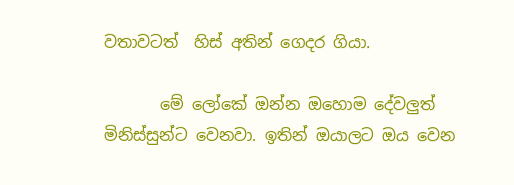වතාවටත්  හිස් අතින් ගෙදර ගියා.

       මේ ලෝකේ ඔන්න ඔහොම දේවලුත් මිනිස්සුන්ට වෙනවා. ඉතින් ඔයාලට ඔය වෙන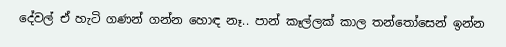දේවල් ඒ හැටි ගණන් ගන්න හොඳ නෑ.. පාන් කෑල්ලක් කාල තන්තෝසෙන් ඉන්න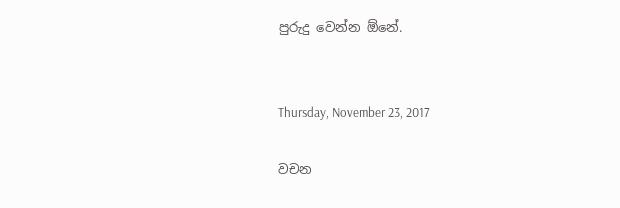පුරුදු වෙන්න ඕනේ.


Thursday, November 23, 2017

වචන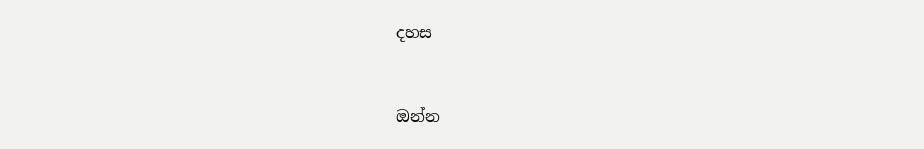දහස



ඔන්න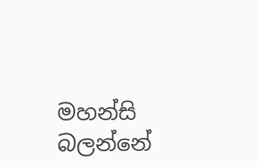මහන්සි බලන්නේ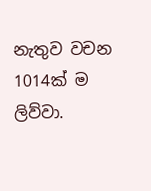නැතුව වචන 1014ක් ම ලිව්වා.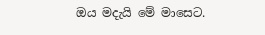ඔය මදැයි මේ මාසෙට.